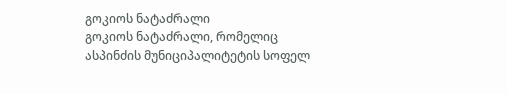გოკიოს ნატაძრალი
გოკიოს ნატაძრალი, რომელიც ასპინძის მუნიციპალიტეტის სოფელ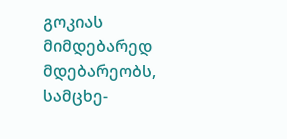გოკიას მიმდებარედ მდებარეობს, სამცხე-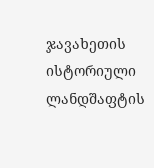ჯავახეთის ისტორიული ლანდშაფტის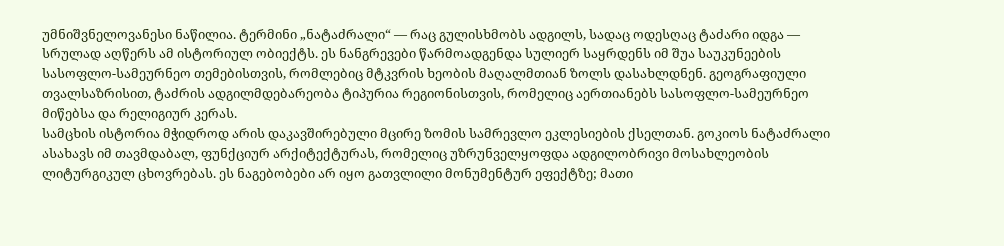უმნიშვნელოვანესი ნაწილია. ტერმინი „ნატაძრალი“ — რაც გულისხმობს ადგილს, სადაც ოდესღაც ტაძარი იდგა — სრულად აღწერს ამ ისტორიულ ობიექტს. ეს ნანგრევები წარმოადგენდა სულიერ საყრდენს იმ შუა საუკუნეების სასოფლო-სამეურნეო თემებისთვის, რომლებიც მტკვრის ხეობის მაღალმთიან ზოლს დასახლდნენ. გეოგრაფიული თვალსაზრისით, ტაძრის ადგილმდებარეობა ტიპურია რეგიონისთვის, რომელიც აერთიანებს სასოფლო-სამეურნეო მიწებსა და რელიგიურ კერას.
სამცხის ისტორია მჭიდროდ არის დაკავშირებული მცირე ზომის სამრევლო ეკლესიების ქსელთან. გოკიოს ნატაძრალი ასახავს იმ თავმდაბალ, ფუნქციურ არქიტექტურას, რომელიც უზრუნველყოფდა ადგილობრივი მოსახლეობის ლიტურგიკულ ცხოვრებას. ეს ნაგებობები არ იყო გათვლილი მონუმენტურ ეფექტზე; მათი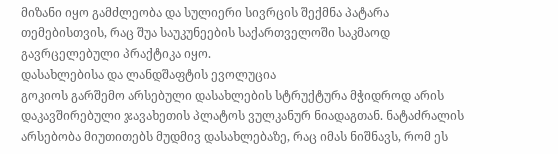მიზანი იყო გამძლეობა და სულიერი სივრცის შექმნა პატარა თემებისთვის, რაც შუა საუკუნეების საქართველოში საკმაოდ გავრცელებული პრაქტიკა იყო.
დასახლებისა და ლანდშაფტის ევოლუცია
გოკიოს გარშემო არსებული დასახლების სტრუქტურა მჭიდროდ არის დაკავშირებული ჯავახეთის პლატოს ვულკანურ ნიადაგთან. ნატაძრალის არსებობა მიუთითებს მუდმივ დასახლებაზე, რაც იმას ნიშნავს, რომ ეს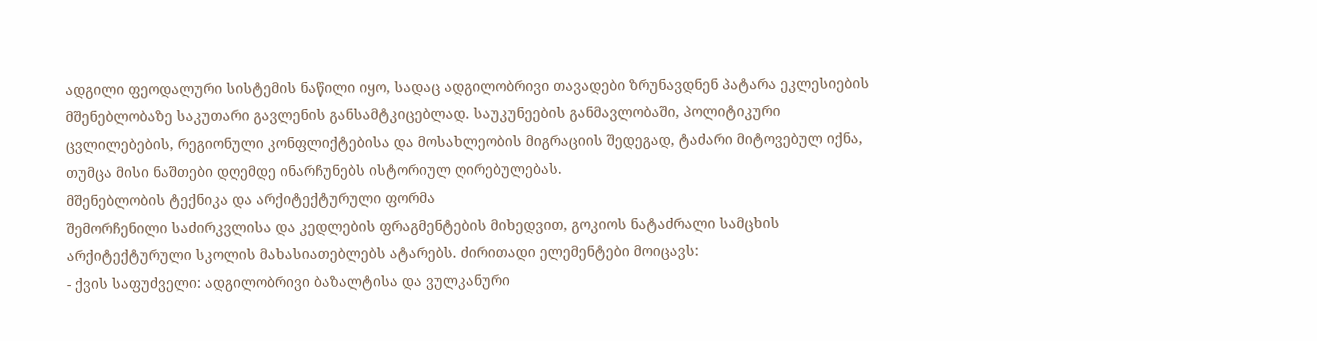ადგილი ფეოდალური სისტემის ნაწილი იყო, სადაც ადგილობრივი თავადები ზრუნავდნენ პატარა ეკლესიების მშენებლობაზე საკუთარი გავლენის განსამტკიცებლად. საუკუნეების განმავლობაში, პოლიტიკური ცვლილებების, რეგიონული კონფლიქტებისა და მოსახლეობის მიგრაციის შედეგად, ტაძარი მიტოვებულ იქნა, თუმცა მისი ნაშთები დღემდე ინარჩუნებს ისტორიულ ღირებულებას.
მშენებლობის ტექნიკა და არქიტექტურული ფორმა
შემორჩენილი საძირკვლისა და კედლების ფრაგმენტების მიხედვით, გოკიოს ნატაძრალი სამცხის არქიტექტურული სკოლის მახასიათებლებს ატარებს. ძირითადი ელემენტები მოიცავს:
- ქვის საფუძველი: ადგილობრივი ბაზალტისა და ვულკანური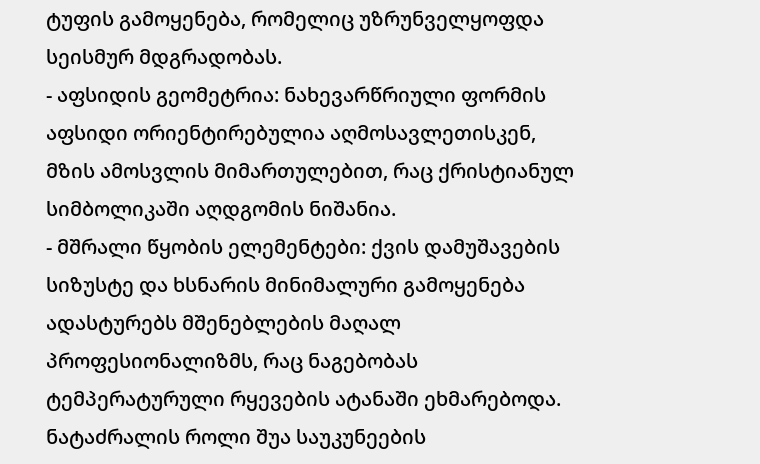ტუფის გამოყენება, რომელიც უზრუნველყოფდა სეისმურ მდგრადობას.
- აფსიდის გეომეტრია: ნახევარწრიული ფორმის აფსიდი ორიენტირებულია აღმოსავლეთისკენ, მზის ამოსვლის მიმართულებით, რაც ქრისტიანულ სიმბოლიკაში აღდგომის ნიშანია.
- მშრალი წყობის ელემენტები: ქვის დამუშავების სიზუსტე და ხსნარის მინიმალური გამოყენება ადასტურებს მშენებლების მაღალ პროფესიონალიზმს, რაც ნაგებობას ტემპერატურული რყევების ატანაში ეხმარებოდა.
ნატაძრალის როლი შუა საუკუნეების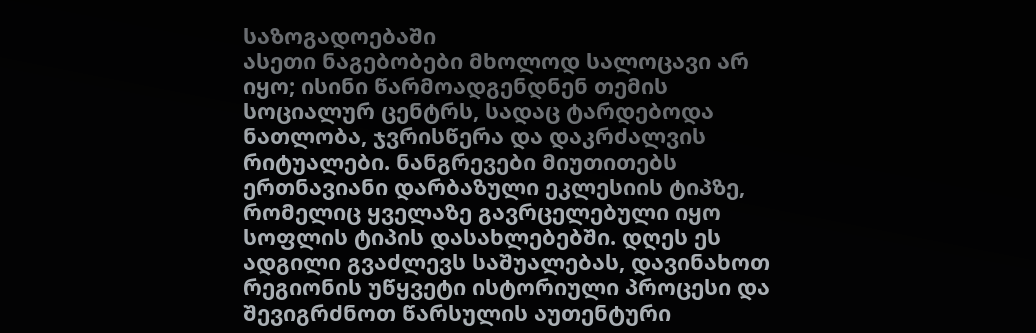საზოგადოებაში
ასეთი ნაგებობები მხოლოდ სალოცავი არ იყო; ისინი წარმოადგენდნენ თემის სოციალურ ცენტრს, სადაც ტარდებოდა ნათლობა, ჯვრისწერა და დაკრძალვის რიტუალები. ნანგრევები მიუთითებს ერთნავიანი დარბაზული ეკლესიის ტიპზე, რომელიც ყველაზე გავრცელებული იყო სოფლის ტიპის დასახლებებში. დღეს ეს ადგილი გვაძლევს საშუალებას, დავინახოთ რეგიონის უწყვეტი ისტორიული პროცესი და შევიგრძნოთ წარსულის აუთენტური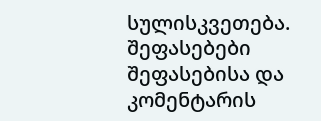სულისკვეთება.
შეფასებები
შეფასებისა და კომენტარის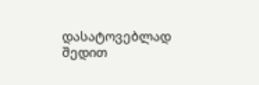დასატოვებლად შედით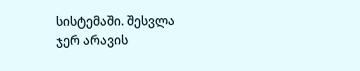სისტემაში. შესვლა
ჯერ არავის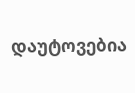დაუტოვებია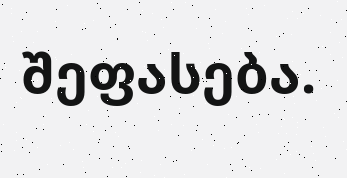შეფასება.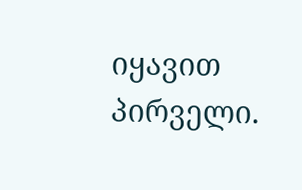იყავით პირველი.